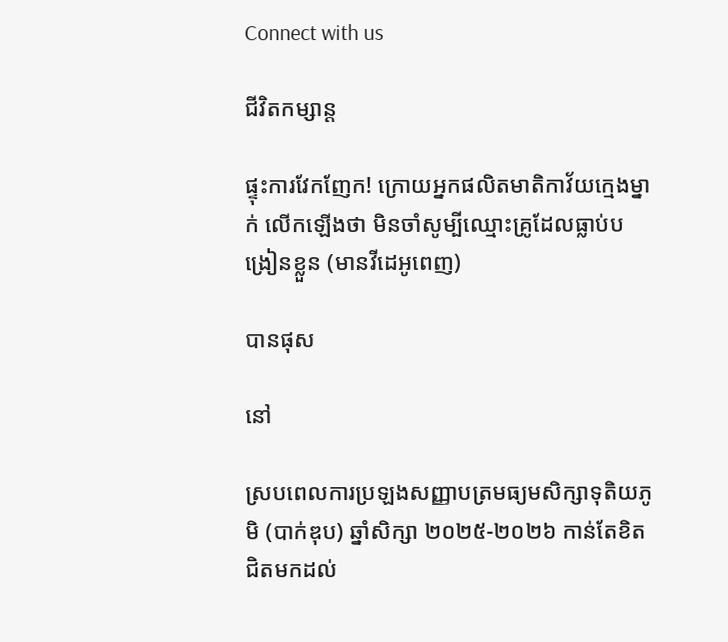Connect with us

ជីវិតកម្សាន្ដ

ផ្ទុះការវែកញែក! ក្រោយអ្នកផលិតមាតិកាវ័យក្មេងម្នាក់ លើកឡើងថា មិនចាំសូម្បីឈ្មោះគ្រូដែលធ្លាប់បង្រៀនខ្លួន (មានវីដេអូពេញ)

បានផុស

នៅ

ស្របពេលការប្រឡងសញ្ញាបត្រមធ្យមសិក្សាទុតិយភូមិ (បាក់ឌុប) ឆ្នាំសិក្សា ២០២៥-២០២៦ កាន់តែខិតជិតមកដល់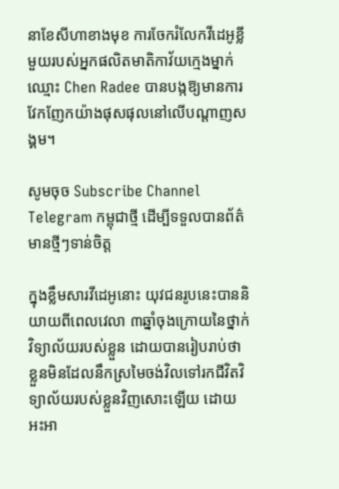នាខែសីហាខាងមុខ ការចែករំលែកវីដេអូខ្លីមួយរបស់អ្នកផលិតមាតិកាវ័យក្មេងម្នាក់ឈ្មោះ Chen Radee បានបង្កឱ្យមានការវែកញែកយ៉ាងផុសផុលនៅលើបណ្ដាញសង្គម។

សូមចុច Subscribe Channel Telegram កម្ពុជាថ្មី ដើម្បីទទួលបានព័ត៌មានថ្មីៗទាន់ចិត្ត

ក្នុងខ្លឹមសារវីដេអូនោះ យុវជនរូបនេះបាននិយាយពីពេលវេលា ៣ឆ្នាំចុងក្រោយនៃថ្នាក់វិទ្យាល័យរបស់ខ្លួន ដោយបានរៀបរាប់ថា ខ្លួនមិនដែលនឹកស្រមៃចង់វិលទៅរកជីវិតវិទ្យាល័យរបស់ខ្លួនវិញសោះឡើយ ដោយអះអា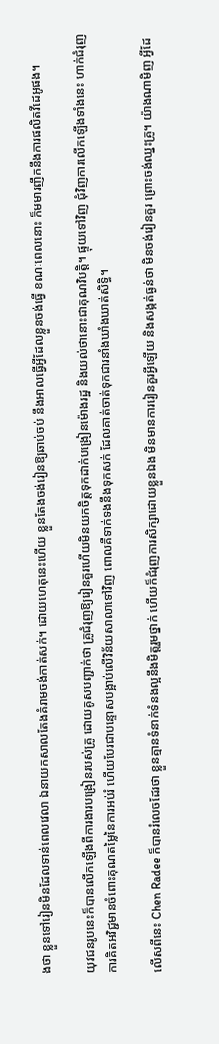ងថា ខ្លួនទៅរៀនមិនដែលទាន់ពេលវេលា ឯនាយកសាលតែងគំរាមចង់កាត់សក់។ ដោយហេតុនេះហើយ ខ្លួនតែងចង់រៀនឱ្យឆាប់ចប់ នឹងអាលធ្វើអ្វីដែលខ្លួនចង់ធ្វើ ខណៈពេលនោះ ក៏មមារញឹកនឹងការផលិតវីដេអូផង។

យុវជនរូបនេះក៏បានលើកឡើងពីការងារបង្រៀនរបស់គ្រូ ដោយគូសបញ្ជាក់ថា គ្រូជំរុញឱ្យរៀនគួរហើយមិនយកចិត្តទុកដាក់បង្រៀនម៉ោងរដ្ឋ និងយល់ថានោះជាគុណវិបត្តិ។ ផ្ទុយទៅវិញ ជុំវិញការលើកឡើងទាំងនេះ ហាក់ជំរុញការគិតអវិជ្ជមានចំពោះគុណតម្លៃនៃការអប់រំ ហើយបែរជាបន្ទោសបង្អាប់លើវិន័យសាលាទៅវិញ ពោលគឺទាក់ទងនឹងទុកសក់ ដែលគាត់ចាត់ទុកជារនាំងឃាំងឃាត់សិទ្ធិ។

លើសពីនេះ Chen Radee ក៏បានរំលេចដែរថា ខ្លួនគ្មានទំនាក់ទំនងល្អនឹងមិត្តរួមថ្នាក់ ហើយក៏ជំរុញការសិក្សាដោយខ្លួនឯង មិនមានការរៀនគួរអ្វីឡើយ និងសង្កត់ធ្ងន់ថា មិនចង់រៀនគួរ ព្រោះចង់ឈ្នះគ្រូ។ យ៉ាងណាមិញ អ្វីដែ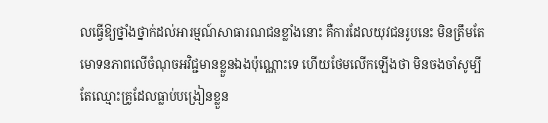លធ្វើឱ្យថ្នាំងថ្នាក់ដល់អារម្មណ៍សាធារណជនខ្លាំងនោះ គឺការដែលយុវជនរូបនេះ មិនត្រឹមតែមោទនភាពលើចំណុចអវិជ្ជមានខ្លួនឯងប៉ុណ្ណោះទេ ហើយថែមលើកឡើងថា មិនចងចាំសូម្បីតែឈ្មោះគ្រូដែលធ្លាប់បង្រៀនខ្លួន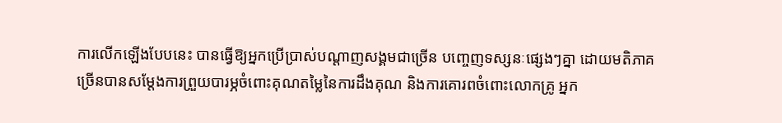ការលើកឡើងបែបនេះ បានធ្វើឱ្យអ្នកប្រើប្រាស់បណ្ដាញសង្គមជាច្រើន បញ្ចេញទស្សនៈផ្សេងៗគ្នា ដោយមតិភាគច្រើនបានសម្តែងការព្រួយបារម្ភចំពោះគុណតម្លៃនៃការដឹងគុណ និងការគោរពចំពោះលោកគ្រូ អ្នក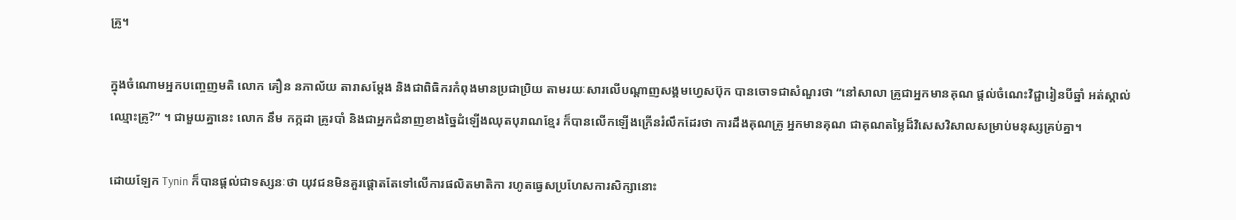គ្រូ។

ក្នុងចំណោមអ្នកបញ្ចេញមតិ លោក គឿន នភាល័យ តារាសម្តែង និងជាពិធិករកំពុងមានប្រជាប្រិយ តាមរយៈសារលើបណ្ដាញសង្គមហ្វេសប៊ុក បានចោទជាសំណួរថា “នៅសាលា គ្រូជាអ្នកមានគុណ ផ្តល់ចំណេះវិជ្ជារៀនបីឆ្នាំ អត់ស្គាល់ឈ្មោះគ្រូ?” ។ ជាមួយគ្នានេះ លោក នឹម កក្កដា គ្រូរបាំ និងជាអ្នកជំនាញខាងច្នៃដំឡើងឈុតបុរាណខ្មែរ ក៏បានលើកឡើងក្រើនរំលឹកដែរថា ការដឹងគុណគ្រូ អ្នកមានគុណ ជាគុណតម្លៃដ៏វិសេសវិសាលសម្រាប់មនុស្សគ្រប់គ្នា។

ដោយឡែក Tynin ក៏បានផ្តល់ជាទស្សនៈថា យុវជនមិនគួរផ្តោតតែទៅលើការផលិតមាតិកា រហូតធ្វេសប្រហែសការសិក្សានោះ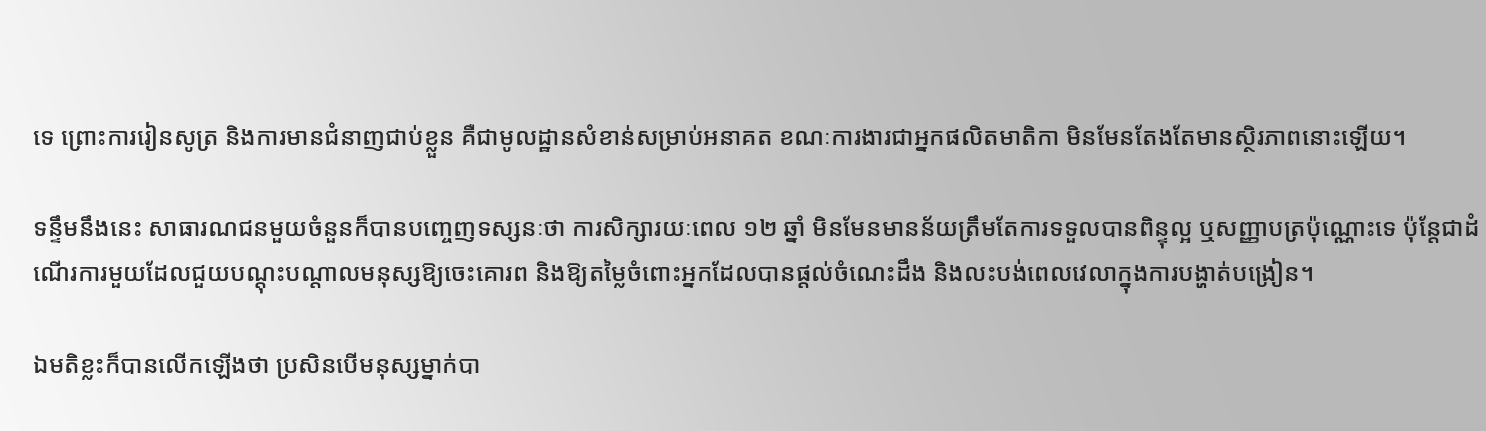ទេ ព្រោះការរៀនសូត្រ និងការមានជំនាញជាប់ខ្លួន គឺជាមូលដ្ឋានសំខាន់សម្រាប់អនាគត ខណៈការងារជាអ្នកផលិតមាតិកា មិនមែនតែងតែមានស្ថិរភាពនោះឡើយ។

ទន្ទឹមនឹងនេះ សាធារណជនមួយចំនួនក៏បានបញ្ចេញទស្សនៈថា ការសិក្សារយៈពេល ១២ ឆ្នាំ មិនមែនមានន័យត្រឹមតែការទទួលបានពិន្ទុល្អ ឬសញ្ញាបត្រប៉ុណ្ណោះទេ ប៉ុន្តែជាដំណើរការមួយដែលជួយបណ្តុះបណ្តាលមនុស្សឱ្យចេះគោរព និងឱ្យតម្លៃចំពោះអ្នកដែលបានផ្តល់ចំណេះដឹង និងលះបង់ពេលវេលាក្នុងការបង្ហាត់បង្រៀន។

ឯមតិខ្លះក៏បានលើកឡើងថា ប្រសិនបើមនុស្សម្នាក់បា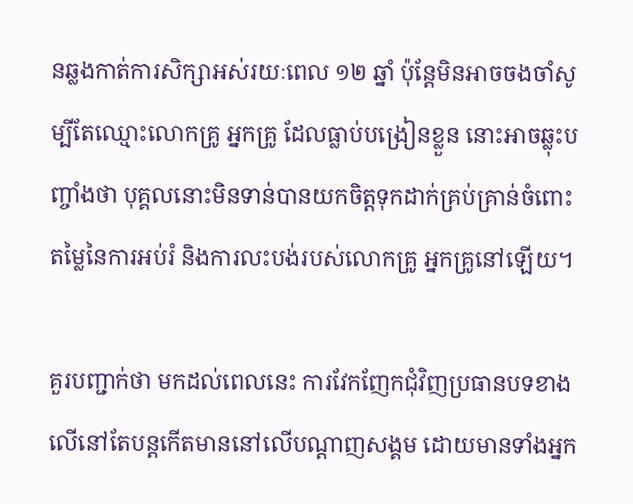នឆ្លងកាត់ការសិក្សាអស់រយៈពេល ១២ ឆ្នាំ ប៉ុន្តែមិនអាចចងចាំសូម្បីតែឈ្មោះលោកគ្រូ អ្នកគ្រូ ដែលធ្លាប់បង្រៀនខ្លួន នោះអាចឆ្លុះបញ្ចាំងថា បុគ្គលនោះមិនទាន់បានយកចិត្តទុកដាក់គ្រប់គ្រាន់ចំពោះតម្លៃនៃការអប់រំ និងការលះបង់របស់លោកគ្រូ អ្នកគ្រូនៅឡើយ។

គួរបញ្ជាក់ថា មកដល់ពេលនេះ ការវែកញែកជុំវិញប្រធានបទខាងលើនៅតែបន្តកើតមាននៅលើបណ្ដាញសង្គម ដោយមានទាំងអ្នក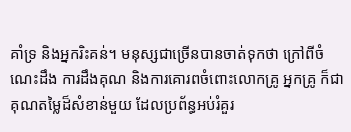គាំទ្រ និងអ្នករិះគន់។ មនុស្សជាច្រើនបានចាត់ទុកថា ក្រៅពីចំណេះដឹង ការដឹងគុណ និងការគោរពចំពោះលោកគ្រូ អ្នកគ្រូ ក៏ជាគុណតម្លៃដ៏សំខាន់មួយ ដែលប្រព័ន្ធអប់រំគួរ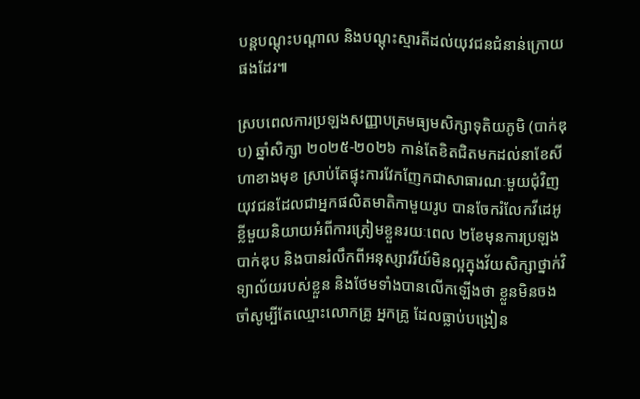បន្តបណ្តុះបណ្តាល និងបណ្តុះស្មារតីដល់យុវជនជំនាន់ក្រោយផងដែរ៕

ស្របពេលការប្រឡងសញ្ញាបត្រមធ្យមសិក្សាទុតិយភូមិ (បាក់ឌុប) ឆ្នាំសិក្សា ២០២៥-២០២៦ កាន់តែខិតជិតមកដល់នាខែសីហាខាងមុខ ស្រាប់តែផ្ទុះការវែកញែកជាសាធារណៈមួយជុំវិញ យុវជនដែលជាអ្នកផលិតមាតិកាមួយរូប បានចែករំលែកវីដេអូខ្លីមួយនិយាយអំពីការត្រៀមខ្លួនរយៈពេល ២ខែមុនការប្រឡងបាក់ឌុប និងបានរំលឹកពីអនុស្សាវរីយ៍មិនល្អក្នុងវ័យសិក្សាថ្នាក់វិទ្យាល័យរបស់ខ្លួន និងថែមទាំងបានលើកឡើងថា ខ្លួនមិនចងចាំសូម្បីតែឈ្មោះលោកគ្រូ អ្នកគ្រូ ដែលធ្លាប់បង្រៀន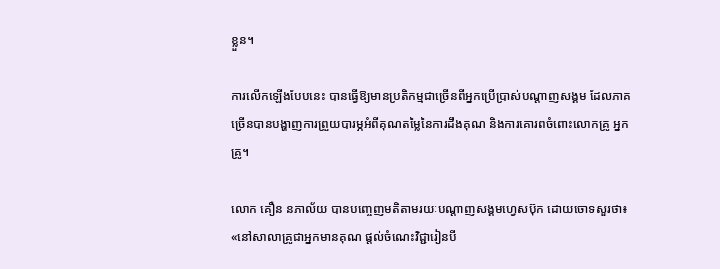ខ្លួន។

ការលើកឡើងបែបនេះ បានធ្វើឱ្យមានប្រតិកម្មជាច្រើនពីអ្នកប្រើប្រាស់បណ្ដាញសង្គម ដែលភាគច្រើនបានបង្ហាញការព្រួយបារម្ភអំពីគុណតម្លៃនៃការដឹងគុណ និងការគោរពចំពោះលោកគ្រូ អ្នកគ្រូ។

លោក គឿន នភាល័យ បានបញ្ចេញមតិតាមរយៈបណ្ដាញសង្គមហ្វេសប៊ុក ដោយចោទសួរថា៖ «នៅសាលាគ្រូជាអ្នកមានគុណ ផ្តល់ចំណេះវិជ្ជារៀនបី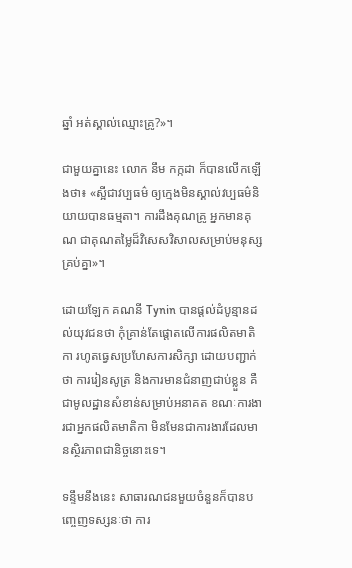ឆ្នាំ អត់ស្គាល់ឈ្មោះគ្រូ?»។

ជាមួយគ្នានេះ លោក នឹម កក្កដា ក៏បានលើកឡើងថា៖ «ស្អីជាវប្បធម៌ ឲ្យក្មេងមិនស្គាល់វប្បធម៌និយាយបានធម្មតា។ ការដឹងគុណគ្រូ អ្នកមានគុណ ជាគុណតម្លៃដ៏វិសេសវិសាលសម្រាប់មនុស្សគ្រប់គ្នា»។

ដោយឡែក គណនី Tynin បានផ្តល់ដំបូន្មានដល់យុវជនថា កុំគ្រាន់តែផ្តោតលើការផលិតមាតិកា រហូតធ្វេសប្រហែសការសិក្សា ដោយបញ្ជាក់ថា ការរៀនសូត្រ និងការមានជំនាញជាប់ខ្លួន គឺជាមូលដ្ឋានសំខាន់សម្រាប់អនាគត ខណៈការងារជាអ្នកផលិតមាតិកា មិនមែនជាការងារដែលមានស្ថិរភាពជានិច្ចនោះទេ។

ទន្ទឹមនឹងនេះ សាធារណជនមួយចំនួនក៏បានបញ្ចេញទស្សនៈថា ការ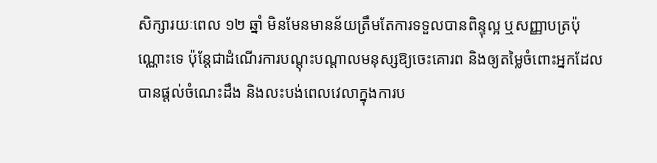សិក្សារយៈពេល ១២ ឆ្នាំ មិនមែនមានន័យត្រឹមតែការទទួលបានពិន្ទុល្អ ឬសញ្ញាបត្រប៉ុណ្ណោះទេ ប៉ុន្តែជាដំណើរការបណ្តុះបណ្តាលមនុស្សឱ្យចេះគោរព និងឲ្យតម្លៃចំពោះអ្នកដែលបានផ្តល់ចំណេះដឹង និងលះបង់ពេលវេលាក្នុងការប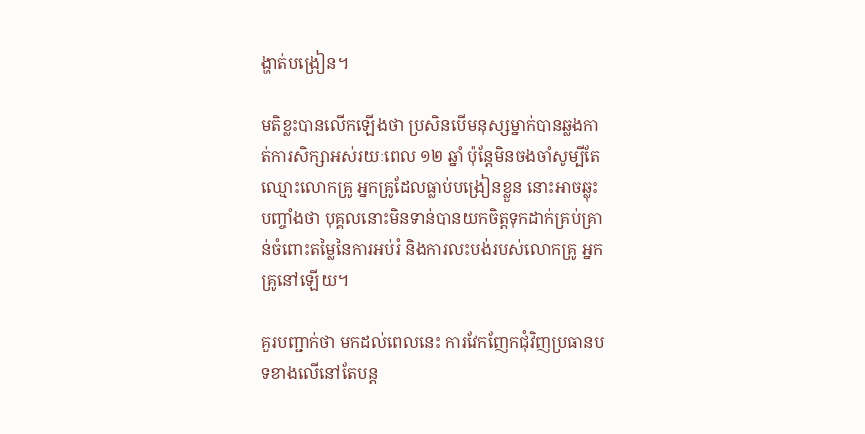ង្ហាត់បង្រៀន។

មតិខ្លះបានលើកឡើងថា ប្រសិនបើមនុស្សម្នាក់បានឆ្លងកាត់ការសិក្សាអស់រយៈពេល ១២ ឆ្នាំ ប៉ុន្តែមិនចងចាំសូម្បីតែឈ្មោះលោកគ្រូ អ្នកគ្រូដែលធ្លាប់បង្រៀនខ្លួន នោះអាចឆ្លុះបញ្ចាំងថា បុគ្គលនោះមិនទាន់បានយកចិត្តទុកដាក់គ្រប់គ្រាន់ចំពោះតម្លៃនៃការអប់រំ និងការលះបង់របស់លោកគ្រូ អ្នកគ្រូនៅឡើយ។

គួរបញ្ជាក់ថា មកដល់ពេលនេះ ការវែកញែកជុំវិញប្រធានបទខាងលើនៅតែបន្ត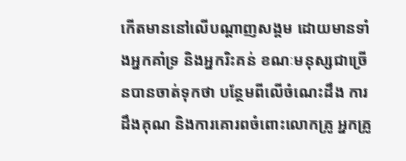កើតមាននៅលើបណ្ដាញសង្គម ដោយមានទាំងអ្នកគាំទ្រ និងអ្នករិះគន់ ខណៈមនុស្សជាច្រើនបានចាត់ទុកថា បន្ថែមពីលើចំណេះដឹង ការដឹងគុណ និងការគោរពចំពោះលោកគ្រូ អ្នកគ្រូ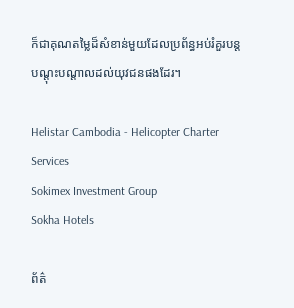ក៏ជាគុណតម្លៃដ៏សំខាន់មួយដែលប្រព័ន្ធអប់រំគួរបន្តបណ្តុះបណ្តាលដល់យុវជនផងដែរ។

Helistar Cambodia - Helicopter Charter Services
Sokimex Investment Group
Sokha Hotels

ព័ត៌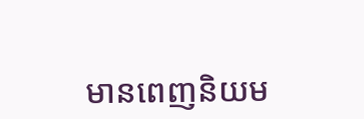មានពេញនិយម